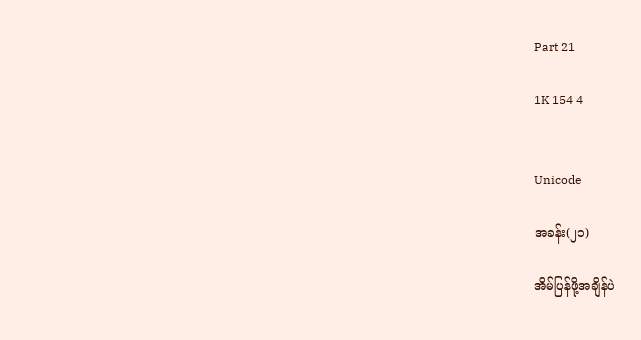Part 21

1K 154 4


Unicode

အခန်း(၂၁)

အိမ်ပြန်ဖို့အချိန်ပဲ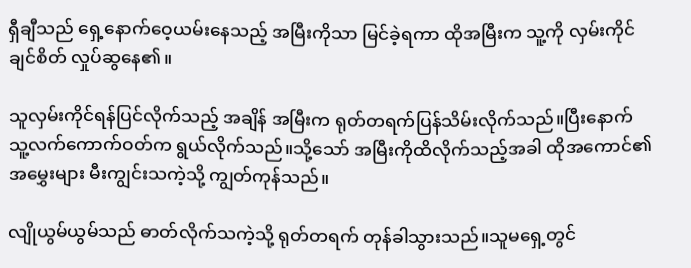ရှီချီသည် ရှေ့နောက်ဝေ့ယမ်းနေသည့် အမြီးကိုသာ မြင်ခဲ့ရကာ ထိုအမြီးက သူ့ကို လှမ်းကိုင်ချင်စိတ် လှုပ်ဆွနေ၏။

သူလှမ်းကိုင်ရန်ပြင်လိုက်သည့် အချိန် အမြီးက ရုတ်တရက်ပြန်သိမ်းလိုက်သည်။ပြီးနောက် သူ့လက်ကောက်ဝတ်က ရွယ်လိုက်သည်။သို့သော် အမြီးကိုထိလိုက်သည့်အခါ ထိုအကောင်၏ အမွှေးများ မီးကျွင်းသကဲ့သို့ ကျွတ်ကုန်သည်။

လျိုယွမ်ယွမ်သည် ဓာတ်လိုက်သကဲ့သို့ ရုတ်တရက် တုန်ခါသွားသည်။သူမရှေ့တွင်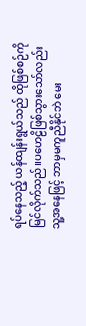ရပ်နေသည့် ယန်ထျန်းရွယ်သည် ထိုဖြစ်စဉ်ကို မြင်လိုက်သည်။ပဟေဠိဖြစ်သွားသော်လည်း သူ့အနေဖြင့် ဘာမှမကူညီနိုင်ဘဲ မေး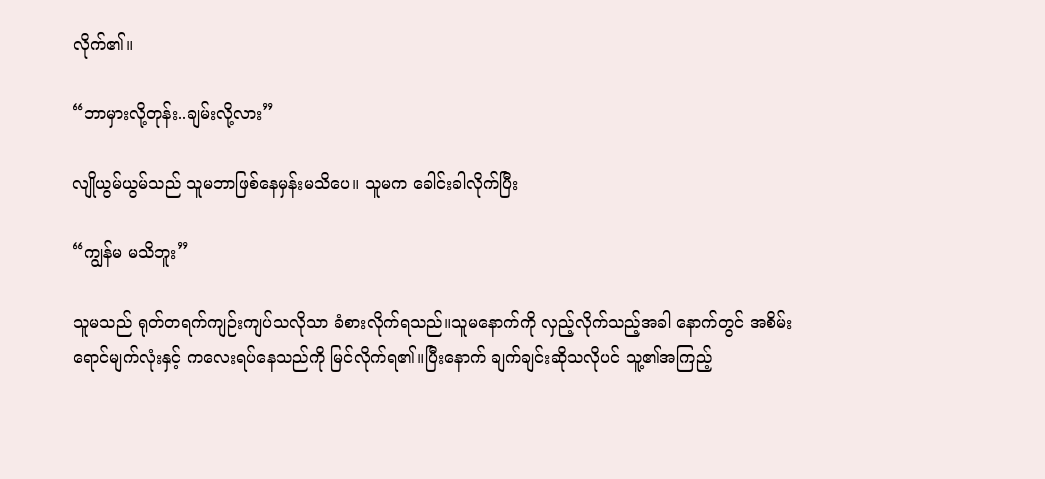လိုက်၏။

“ဘာမှားလို့တုန်း..ချမ်းလို့လား”

လျိုယွမ်ယွမ်သည် သူမဘာဖြစ်နေမှန်းမသိပေ။ သူမက ခေါင်းခါလိုက်ပြီး

“ကျွန်မ မသိဘူး”

သူမသည် ရုတ်တရက်ကျဉ်းကျပ်သလိုသာ ခံစားလိုက်ရသည်။သူမနောက်ကို လှည့်လိုက်သည့်အခါ နောက်တွင် အစိမ်းရောင်မျက်လုံးနှင့် ကလေးရပ်နေသည်ကို မြင်လိုက်ရ၏။ပြီးနောက် ချက်ချင်းဆိုသလိုပင် သူ့၏အကြည့်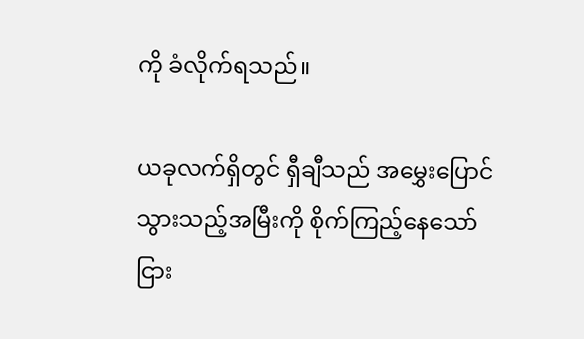ကို ခံလိုက်ရသည်။

ယခုလက်ရှိတွင် ရှီချီသည် အမွှေးပြောင်သွားသည့်အမြီးကို စိုက်ကြည့်နေသော်ငြား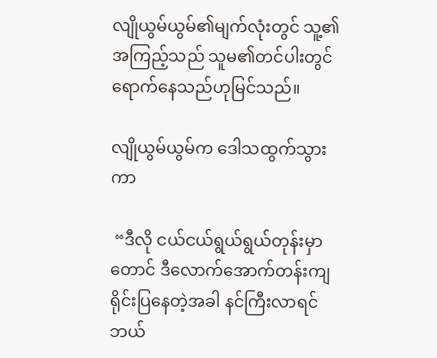လျိုယွမ်ယွမ်၏မျက်လုံးတွင် သူ့၏အကြည့်သည် သူမ၏တင်ပါးတွင် ရောက်နေသည်ဟုမြင်သည်။

လျိုယွမ်ယွမ်က ဒေါသထွက်သွားကာ

 “ဒီလို ငယ်ငယ်ရွယ်ရွယ်တုန်းမှာတောင် ဒီလောက်အောက်တန်းကျ ရိုင်းပြနေတဲ့အခါ နင်ကြီးလာရင် ဘယ်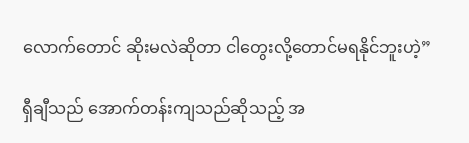လောက်တောင် ဆိုးမလဲဆိုတာ ငါတွေးလို့တောင်မရနိုင်ဘူးဟဲ့”

ရှီချီသည် အောက်တန်းကျသည်ဆိုသည့် အ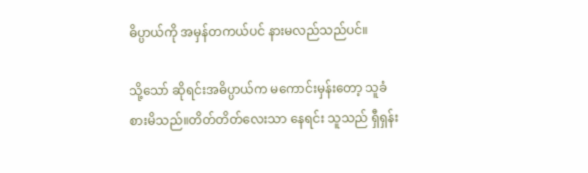ဓိပ္ပာယ်ကို အမှန်တကယ်ပင် နားမလည်သည်ပင်။

သို့သော် ဆိုရင်းအဓိပ္ပာယ်က မကောင်းမှန်းတော့ သူခံစားမိသည်။တိတ်တိတ်လေးသာ နေရင်း သူသည် ရှီရှန်း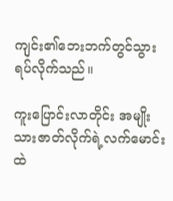ကျင်း၏ဘေးဘက်တွင်သွားရပ်လိုက်သည်။

ကူးပြောင်းလာတိုင်း အမျိုးသားဇာတ်လိုက်ရဲ့လက်မောင်းထဲ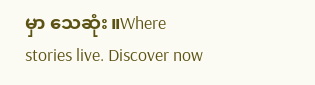မှာ သေဆုံး။Where stories live. Discover now